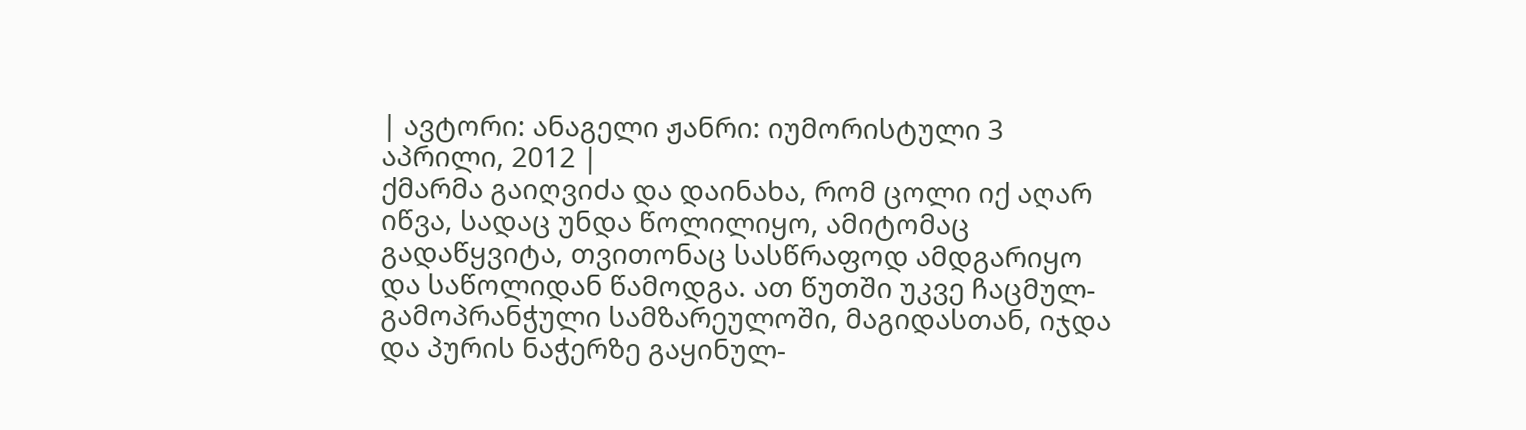| ავტორი: ანაგელი ჟანრი: იუმორისტული 3 აპრილი, 2012 |
ქმარმა გაიღვიძა და დაინახა, რომ ცოლი იქ აღარ იწვა, სადაც უნდა წოლილიყო, ამიტომაც გადაწყვიტა, თვითონაც სასწრაფოდ ამდგარიყო და საწოლიდან წამოდგა. ათ წუთში უკვე ჩაცმულ-გამოპრანჭული სამზარეულოში, მაგიდასთან, იჯდა და პურის ნაჭერზე გაყინულ-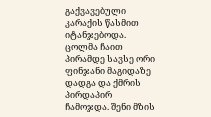გაქვავებული კარაქის წასმით იტანჯებოდა. ცოლმა ჩაით პირამდე სავსე ორი ფინჯანი მაგიდაზე დადგა და ქმრის პირდაპირ ჩამოჯდა. შენი მზის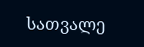სათვალე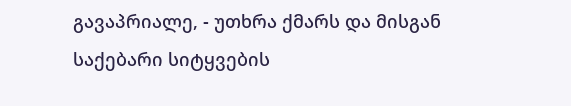გავაპრიალე, - უთხრა ქმარს და მისგან საქებარი სიტყვების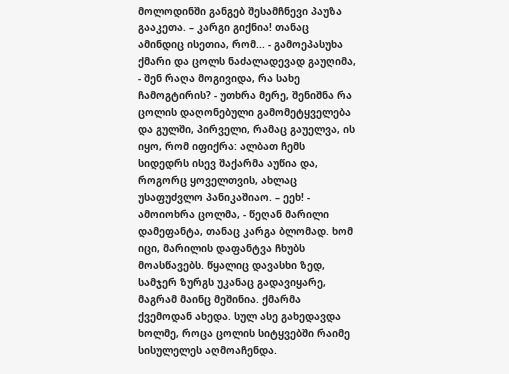მოლოდინში განგებ შესამჩნევი პაუზა გააკეთა. – კარგი გიქნია! თანაც ამინდიც ისეთია, რომ... - გამოეპასუხა ქმარი და ცოლს ნაძალადევად გაუღიმა, - შენ რაღა მოგივიდა, რა სახე ჩამოგტირის? - უთხრა მერე, შენიშნა რა ცოლის დაღონებული გამომეტყველება და გულში, პირველი, რამაც გაუელვა, ის იყო, რომ იფიქრა: ალბათ ჩემს სიდედრს ისევ შაქარმა აუწია და, როგორც ყოველთვის, ახლაც უსაფუძვლო პანიკაშიაო. – ეეხ! - ამოიოხრა ცოლმა, - წეღან მარილი დამეფანტა, თანაც კარგა ბლომად. ხომ იცი, მარილის დაფანტვა ჩხუბს მოასწავებს. წყალიც დავასხი ზედ, სამჯერ ზურგს უკანაც გადავიყარე, მაგრამ მაინც მეშინია. ქმარმა ქვემოდან ახედა. სულ ასე გახედავდა ხოლმე, როცა ცოლის სიტყვებში რაიმე სისულელეს აღმოაჩენდა.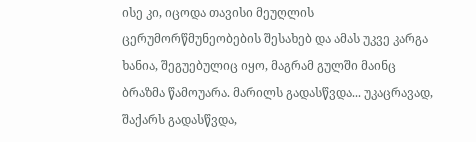ისე კი, იცოდა თავისი მეუღლის ცერუმორწმუნეობების შესახებ და ამას უკვე კარგა ხანია, შეგუებულიც იყო, მაგრამ გულში მაინც ბრაზმა წამოუარა. მარილს გადასწვდა... უკაცრავად, შაქარს გადასწვდა,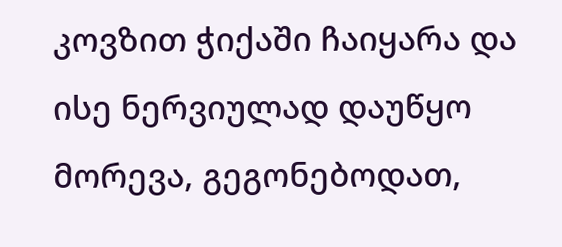კოვზით ჭიქაში ჩაიყარა და ისე ნერვიულად დაუწყო მორევა, გეგონებოდათ,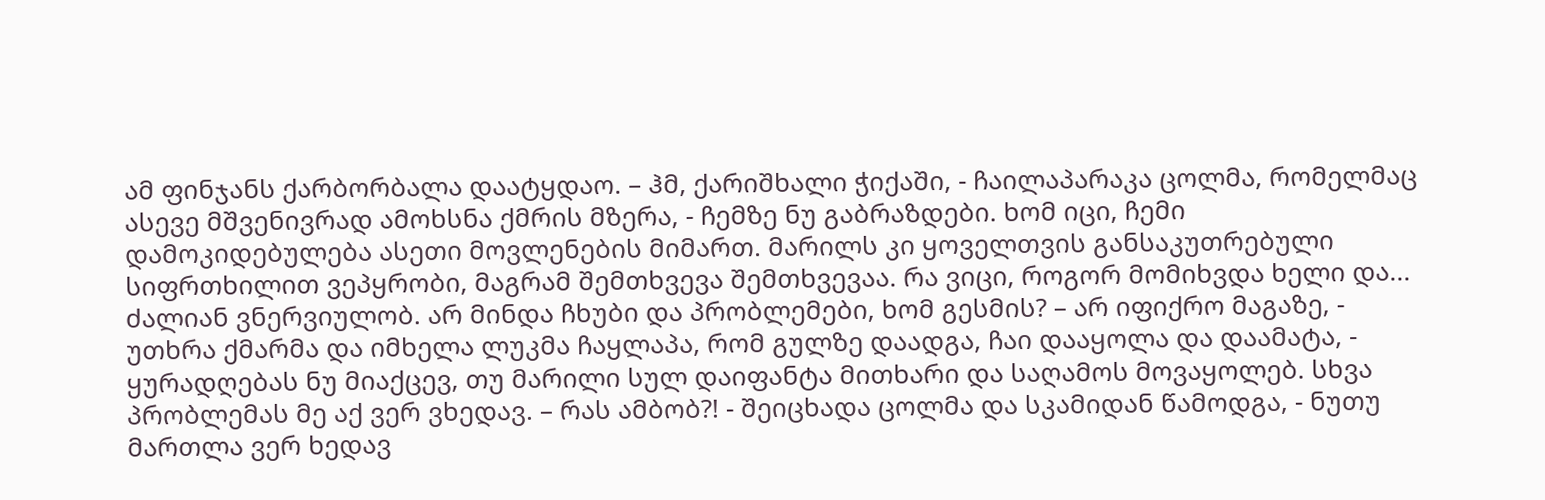ამ ფინჯანს ქარბორბალა დაატყდაო. – ჰმ, ქარიშხალი ჭიქაში, - ჩაილაპარაკა ცოლმა, რომელმაც ასევე მშვენივრად ამოხსნა ქმრის მზერა, - ჩემზე ნუ გაბრაზდები. ხომ იცი, ჩემი დამოკიდებულება ასეთი მოვლენების მიმართ. მარილს კი ყოველთვის განსაკუთრებული სიფრთხილით ვეპყრობი, მაგრამ შემთხვევა შემთხვევაა. რა ვიცი, როგორ მომიხვდა ხელი და... ძალიან ვნერვიულობ. არ მინდა ჩხუბი და პრობლემები, ხომ გესმის? – არ იფიქრო მაგაზე, - უთხრა ქმარმა და იმხელა ლუკმა ჩაყლაპა, რომ გულზე დაადგა, ჩაი დააყოლა და დაამატა, - ყურადღებას ნუ მიაქცევ, თუ მარილი სულ დაიფანტა მითხარი და საღამოს მოვაყოლებ. სხვა პრობლემას მე აქ ვერ ვხედავ. – რას ამბობ?! - შეიცხადა ცოლმა და სკამიდან წამოდგა, - ნუთუ მართლა ვერ ხედავ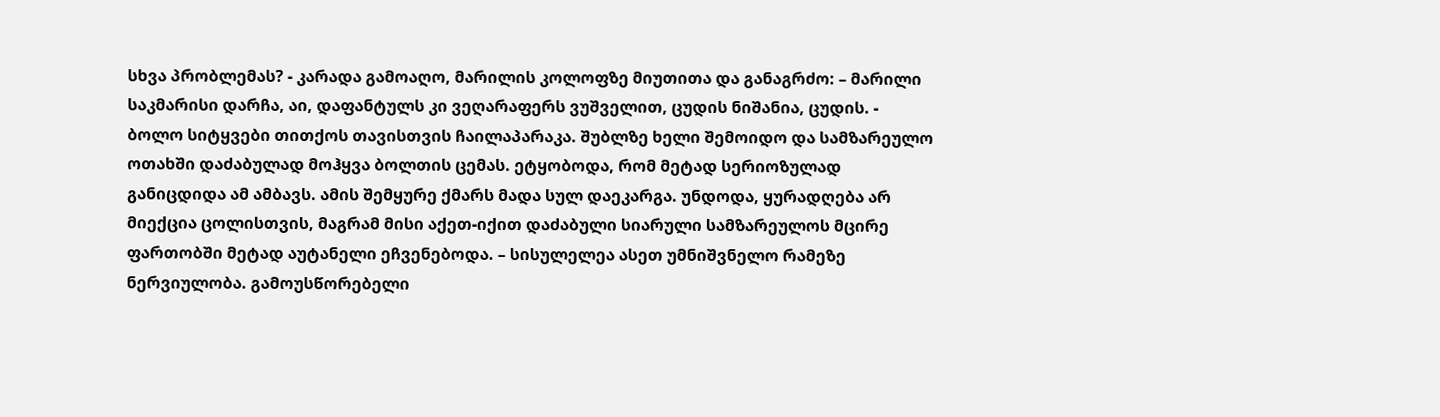სხვა პრობლემას? - კარადა გამოაღო, მარილის კოლოფზე მიუთითა და განაგრძო: – მარილი საკმარისი დარჩა, აი, დაფანტულს კი ვეღარაფერს ვუშველით, ცუდის ნიშანია, ცუდის. - ბოლო სიტყვები თითქოს თავისთვის ჩაილაპარაკა. შუბლზე ხელი შემოიდო და სამზარეულო ოთახში დაძაბულად მოჰყვა ბოლთის ცემას. ეტყობოდა, რომ მეტად სერიოზულად განიცდიდა ამ ამბავს. ამის შემყურე ქმარს მადა სულ დაეკარგა. უნდოდა, ყურადღება არ მიექცია ცოლისთვის, მაგრამ მისი აქეთ-იქით დაძაბული სიარული სამზარეულოს მცირე ფართობში მეტად აუტანელი ეჩვენებოდა. – სისულელეა ასეთ უმნიშვნელო რამეზე ნერვიულობა. გამოუსწორებელი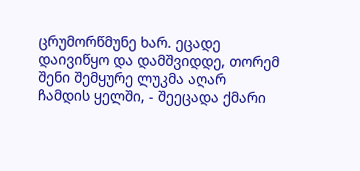ცრუმორწმუნე ხარ. ეცადე დაივიწყო და დამშვიდდე, თორემ შენი შემყურე ლუკმა აღარ ჩამდის ყელში, - შეეცადა ქმარი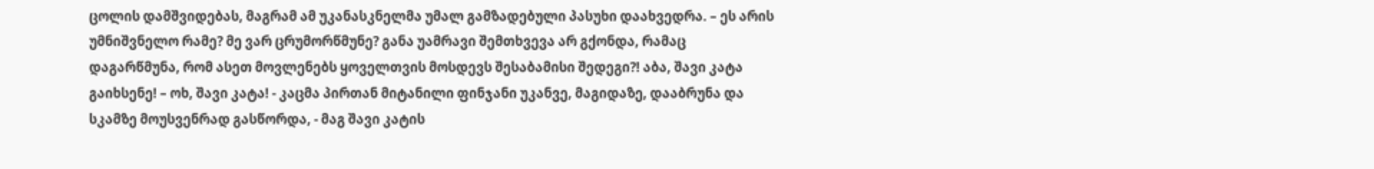ცოლის დამშვიდებას, მაგრამ ამ უკანასკნელმა უმალ გამზადებული პასუხი დაახვედრა. – ეს არის უმნიშვნელო რამე? მე ვარ ცრუმორწმუნე? განა უამრავი შემთხვევა არ გქონდა, რამაც დაგარწმუნა, რომ ასეთ მოვლენებს ყოველთვის მოსდევს შესაბამისი შედეგი?! აბა, შავი კატა გაიხსენე! – ოხ, შავი კატა! - კაცმა პირთან მიტანილი ფინჯანი უკანვე, მაგიდაზე, დააბრუნა და სკამზე მოუსვენრად გასწორდა, - მაგ შავი კატის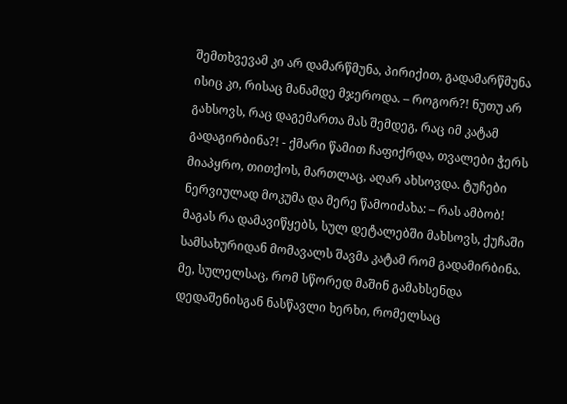შემთხვევამ კი არ დამარწმუნა, პირიქით, გადამარწმუნა ისიც კი, რისაც მანამდე მჯეროდა. – როგორ?! ნუთუ არ გახსოვს, რაც დაგემართა მას შემდეგ, რაც იმ კატამ გადაგირბინა?! - ქმარი წამით ჩაფიქრდა, თვალები ჭერს მიაპყრო, თითქოს, მართლაც, აღარ ახსოვდა. ტუჩები ნერვიულად მოკუმა და მერე წამოიძახა: – რას ამბობ! მაგას რა დამავიწყებს, სულ დეტალებში მახსოვს, ქუჩაში სამსახურიდან მომავალს შავმა კატამ რომ გადამირბინა. მე, სულელსაც, რომ სწორედ მაშინ გამახსენდა დედაშენისგან ნასწავლი ხერხი, რომელსაც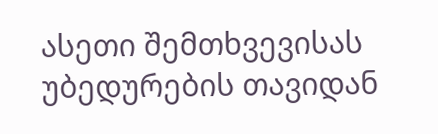ასეთი შემთხვევისას უბედურების თავიდან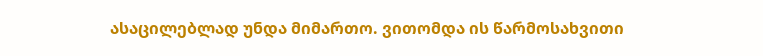ასაცილებლად უნდა მიმართო. ვითომდა ის წარმოსახვითი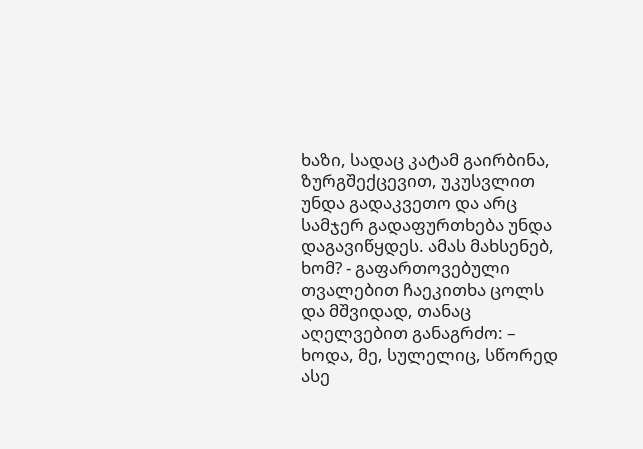ხაზი, სადაც კატამ გაირბინა, ზურგშექცევით, უკუსვლით უნდა გადაკვეთო და არც სამჯერ გადაფურთხება უნდა დაგავიწყდეს. ამას მახსენებ, ხომ? - გაფართოვებული თვალებით ჩაეკითხა ცოლს და მშვიდად, თანაც აღელვებით განაგრძო: – ხოდა, მე, სულელიც, სწორედ ასე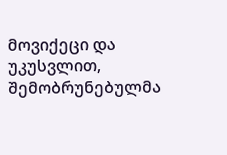მოვიქეცი და უკუსვლით, შემობრუნებულმა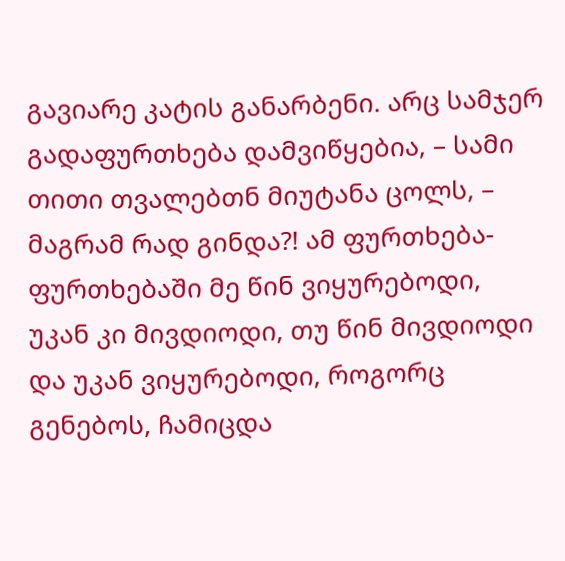გავიარე კატის განარბენი. არც სამჯერ გადაფურთხება დამვიწყებია, – სამი თითი თვალებთნ მიუტანა ცოლს, – მაგრამ რად გინდა?! ამ ფურთხება-ფურთხებაში მე წინ ვიყურებოდი, უკან კი მივდიოდი, თუ წინ მივდიოდი და უკან ვიყურებოდი, როგორც გენებოს, ჩამიცდა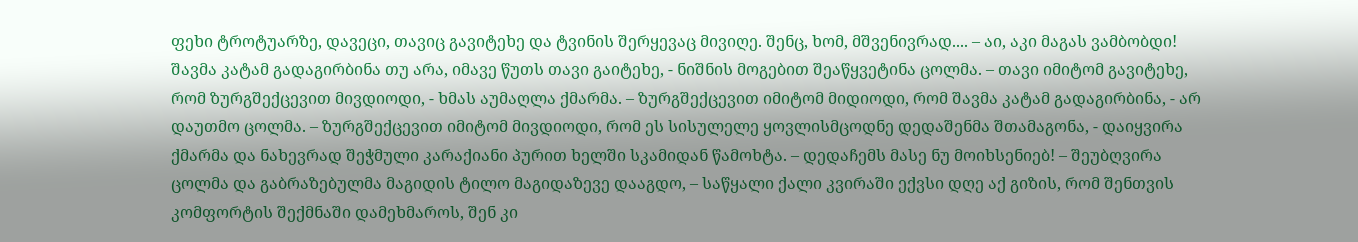ფეხი ტროტუარზე, დავეცი, თავიც გავიტეხე და ტვინის შერყევაც მივიღე. შენც, ხომ, მშვენივრად.... – აი, აკი მაგას ვამბობდი! შავმა კატამ გადაგირბინა თუ არა, იმავე წუთს თავი გაიტეხე, - ნიშნის მოგებით შეაწყვეტინა ცოლმა. – თავი იმიტომ გავიტეხე, რომ ზურგშექცევით მივდიოდი, - ხმას აუმაღლა ქმარმა. – ზურგშექცევით იმიტომ მიდიოდი, რომ შავმა კატამ გადაგირბინა, - არ დაუთმო ცოლმა. – ზურგშექცევით იმიტომ მივდიოდი, რომ ეს სისულელე ყოვლისმცოდნე დედაშენმა შთამაგონა, - დაიყვირა ქმარმა და ნახევრად შეჭმული კარაქიანი პურით ხელში სკამიდან წამოხტა. – დედაჩემს მასე ნუ მოიხსენიებ! – შეუბღვირა ცოლმა და გაბრაზებულმა მაგიდის ტილო მაგიდაზევე დააგდო, – საწყალი ქალი კვირაში ექვსი დღე აქ გიზის, რომ შენთვის კომფორტის შექმნაში დამეხმაროს, შენ კი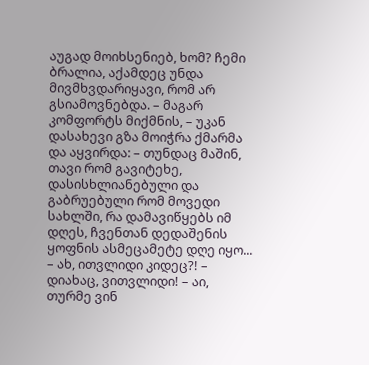აუგად მოიხსენიებ, ხომ? ჩემი ბრალია, აქამდეც უნდა მივმხვდარიყავი, რომ არ გსიამოვნებდა. – მაგარ კომფორტს მიქმნის, – უკან დასახევი გზა მოიჭრა ქმარმა და აყვირდა: – თუნდაც მაშინ, თავი რომ გავიტეხე, დასისხლიანებული და გაბრუებული რომ მოვედი სახლში, რა დამავიწყებს იმ დღეს, ჩვენთან დედაშენის ყოფნის ასმეცამეტე დღე იყო... – ახ, ითვლიდი კიდეც?! – დიახაც, ვითვლიდი! – აი, თურმე ვინ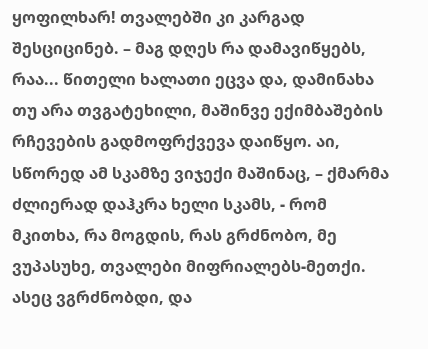ყოფილხარ! თვალებში კი კარგად შესციცინებ. – მაგ დღეს რა დამავიწყებს, რაა... წითელი ხალათი ეცვა და, დამინახა თუ არა თვგატეხილი, მაშინვე ექიმბაშების რჩევების გადმოფრქვევა დაიწყო. აი, სწორედ ამ სკამზე ვიჯექი მაშინაც, – ქმარმა ძლიერად დაჰკრა ხელი სკამს, - რომ მკითხა, რა მოგდის, რას გრძნობო, მე ვუპასუხე, თვალები მიფრიალებს-მეთქი. ასეც ვგრძნობდი, და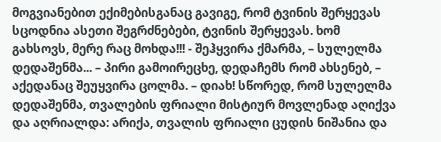მოგვიანებით ექიმებისგანაც გავიგე, რომ ტვინის შერყევას სცოდნია ასეთი შეგრძნებები, ტვინის შერყევას. ხომ გახსოვს, მერე რაც მოხდა!!! - შეჰყვირა ქმარმა, – სულელმა დედაშენმა... – პირი გამოირეცხე, დედაჩემს რომ ახსენებ, – აქედანაც შეუყვირა ცოლმა. – დიახ! სწორედ, რომ სულელმა დედაშენმა, თვალების ფრიალი მისტიურ მოვლენად აღიქვა და აღრიალდა: არიქა, თვალის ფრიალი ცუდის ნიშანია და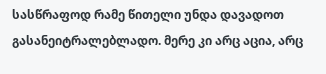სასწრაფოდ რამე წითელი უნდა დავადოთ გასანეიტრალებლადო. მერე კი არც აცია, არც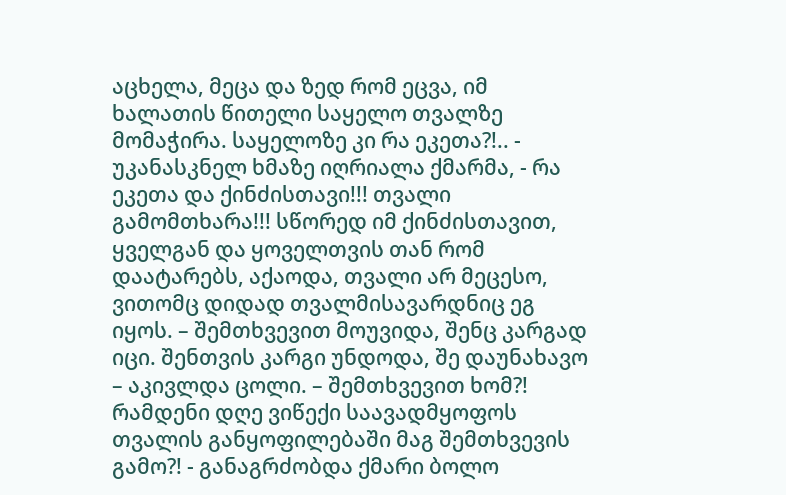აცხელა, მეცა და ზედ რომ ეცვა, იმ ხალათის წითელი საყელო თვალზე მომაჭირა. საყელოზე კი რა ეკეთა?!.. - უკანასკნელ ხმაზე იღრიალა ქმარმა, - რა ეკეთა და ქინძისთავი!!! თვალი გამომთხარა!!! სწორედ იმ ქინძისთავით, ყველგან და ყოველთვის თან რომ დაატარებს, აქაოდა, თვალი არ მეცესო, ვითომც დიდად თვალმისავარდნიც ეგ იყოს. – შემთხვევით მოუვიდა, შენც კარგად იცი. შენთვის კარგი უნდოდა, შე დაუნახავო – აკივლდა ცოლი. – შემთხვევით ხომ?! რამდენი დღე ვიწექი საავადმყოფოს თვალის განყოფილებაში მაგ შემთხვევის გამო?! - განაგრძობდა ქმარი ბოლო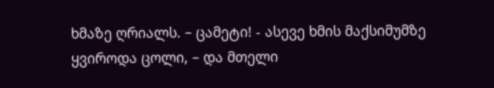ხმაზე ღრიალს. – ცამეტი! - ასევე ხმის მაქსიმუმზე ყვიროდა ცოლი, – და მთელი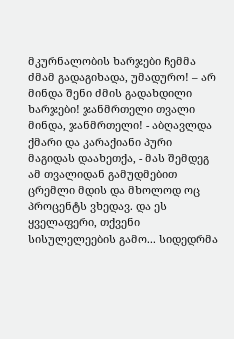მკურნალობის ხარჯები ჩემმა ძმამ გადაგიხადა, უმადურო! – არ მინდა შენი ძმის გადახდილი ხარჯები! ჯანმრთელი თვალი მინდა, ჯანმრთელი! - აბღავლდა ქმარი და კარაქიანი პური მაგიდას დაახეთქა, - მას შემდეგ ამ თვალიდან გამუდმებით ცრემლი მდის და მხოლოდ ოც პროცენტს ვხედავ. და ეს ყველაფერი, თქვენი სისულელეების გამო... სიდედრმა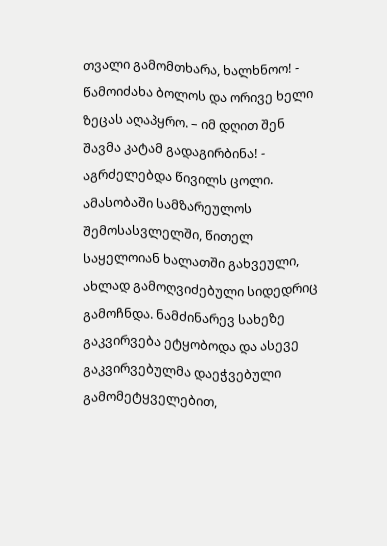თვალი გამომთხარა, ხალხნოო! - წამოიძახა ბოლოს და ორივე ხელი ზეცას აღაპყრო. – იმ დღით შენ შავმა კატამ გადაგირბინა! - აგრძელებდა წივილს ცოლი. ამასობაში სამზარეულოს შემოსასვლელში, წითელ საყელოიან ხალათში გახვეული, ახლად გამოღვიძებული სიდედრიც გამოჩნდა. ნამძინარევ სახეზე გაკვირვება ეტყობოდა და ასევე გაკვირვებულმა დაეჭვებული გამომეტყველებით,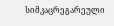სიმკაცრეგარეული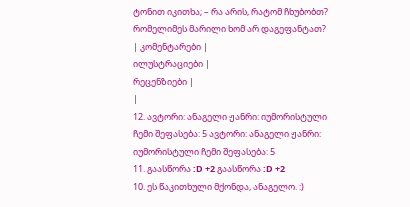ტონით იკითხა; – რა არის, რატომ ჩხუბობთ? რომელიმეს მარილი ხომ არ დაგეფანტათ?
| კომენტარები |
ილუსტრაციები |
რეცენზიები |
|
12. ავტორი: ანაგელი ჟანრი: იუმორისტული ჩემი შეფასება: 5 ავტორი: ანაგელი ჟანრი: იუმორისტული ჩემი შეფასება: 5
11. გაასწორა :D +2 გაასწორა :D +2
10. ეს წაკითხული მქონდა, ანაგელო. :)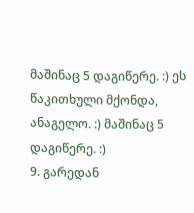მაშინაც 5 დაგიწერე. :) ეს წაკითხული მქონდა, ანაგელო. :) მაშინაც 5 დაგიწერე. :)
9. გარედან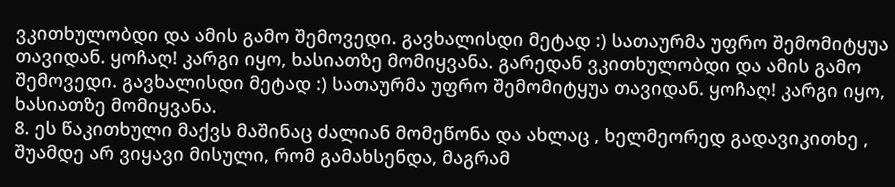ვკითხულობდი და ამის გამო შემოვედი. გავხალისდი მეტად :) სათაურმა უფრო შემომიტყუა თავიდან. ყოჩაღ! კარგი იყო, ხასიათზე მომიყვანა. გარედან ვკითხულობდი და ამის გამო შემოვედი. გავხალისდი მეტად :) სათაურმა უფრო შემომიტყუა თავიდან. ყოჩაღ! კარგი იყო, ხასიათზე მომიყვანა.
8. ეს წაკითხული მაქვს მაშინაც ძალიან მომეწონა და ახლაც , ხელმეორედ გადავიკითხე , შუამდე არ ვიყავი მისული, რომ გამახსენდა, მაგრამ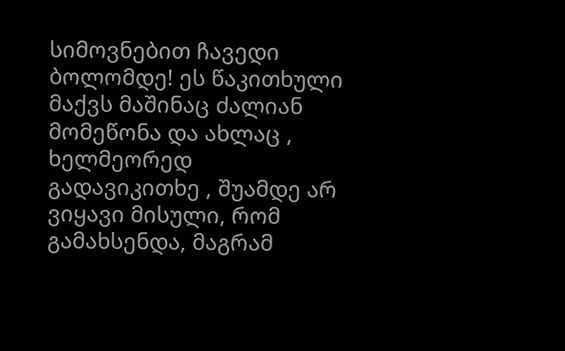სიმოვნებით ჩავედი ბოლომდე! ეს წაკითხული მაქვს მაშინაც ძალიან მომეწონა და ახლაც , ხელმეორედ გადავიკითხე , შუამდე არ ვიყავი მისული, რომ გამახსენდა, მაგრამ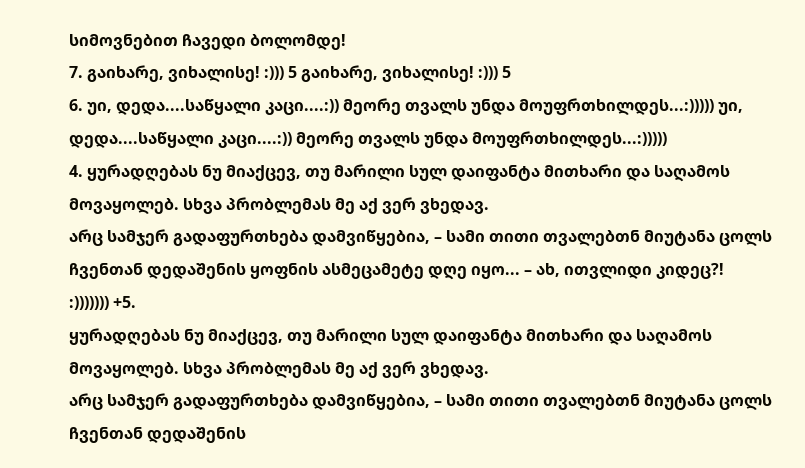სიმოვნებით ჩავედი ბოლომდე!
7. გაიხარე, ვიხალისე! :))) 5 გაიხარე, ვიხალისე! :))) 5
6. უი, დედა....საწყალი კაცი....:)) მეორე თვალს უნდა მოუფრთხილდეს...:))))) უი, დედა....საწყალი კაცი....:)) მეორე თვალს უნდა მოუფრთხილდეს...:)))))
4. ყურადღებას ნუ მიაქცევ, თუ მარილი სულ დაიფანტა მითხარი და საღამოს მოვაყოლებ. სხვა პრობლემას მე აქ ვერ ვხედავ.
არც სამჯერ გადაფურთხება დამვიწყებია, – სამი თითი თვალებთნ მიუტანა ცოლს
ჩვენთან დედაშენის ყოფნის ასმეცამეტე დღე იყო... – ახ, ითვლიდი კიდეც?!
:))))))) +5.
ყურადღებას ნუ მიაქცევ, თუ მარილი სულ დაიფანტა მითხარი და საღამოს მოვაყოლებ. სხვა პრობლემას მე აქ ვერ ვხედავ.
არც სამჯერ გადაფურთხება დამვიწყებია, – სამი თითი თვალებთნ მიუტანა ცოლს
ჩვენთან დედაშენის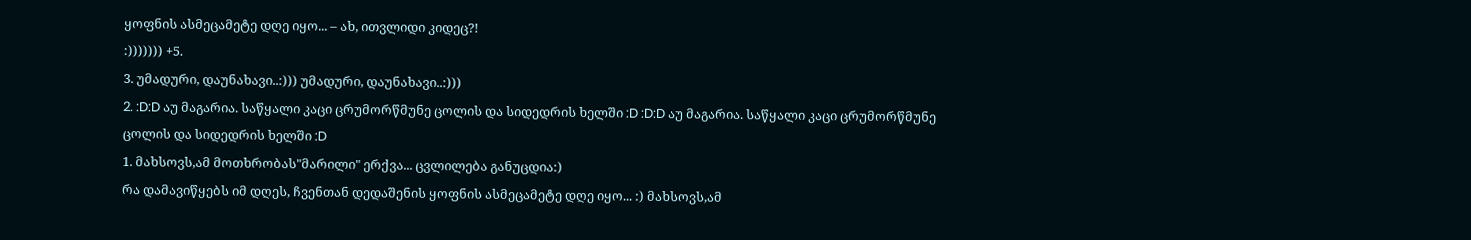ყოფნის ასმეცამეტე დღე იყო... – ახ, ითვლიდი კიდეც?!
:))))))) +5.
3. უმადური, დაუნახავი..:))) უმადური, დაუნახავი..:)))
2. :D:D აუ მაგარია. საწყალი კაცი ცრუმორწმუნე ცოლის და სიდედრის ხელში :D :D:D აუ მაგარია. საწყალი კაცი ცრუმორწმუნე ცოლის და სიდედრის ხელში :D
1. მახსოვს,ამ მოთხრობას"მარილი" ერქვა... ცვლილება განუცდია:)
რა დამავიწყებს იმ დღეს, ჩვენთან დედაშენის ყოფნის ასმეცამეტე დღე იყო... :) მახსოვს,ამ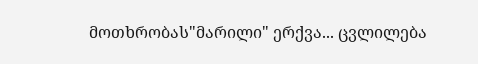მოთხრობას"მარილი" ერქვა... ცვლილება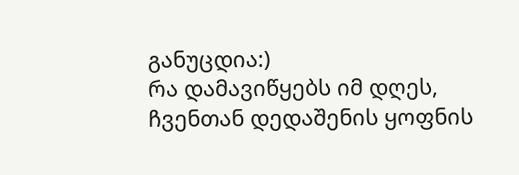განუცდია:)
რა დამავიწყებს იმ დღეს, ჩვენთან დედაშენის ყოფნის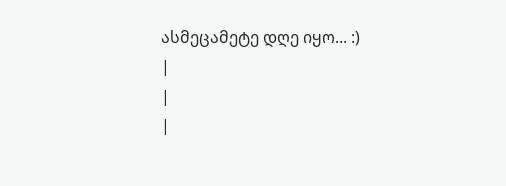ასმეცამეტე დღე იყო... :)
|
|
|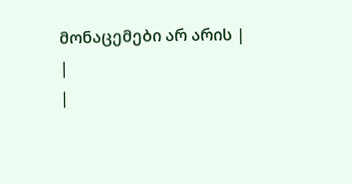მონაცემები არ არის |
|
|